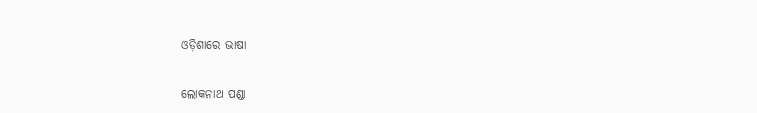ଓଡ଼ିଶାରେ ଭାଷା

ଲୋକନାଥ ପଣ୍ଡା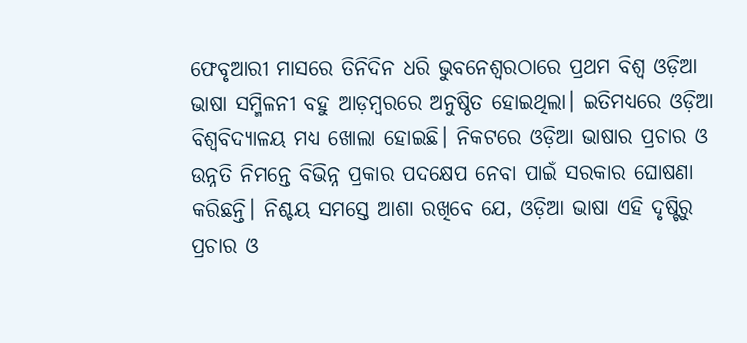ଫେବୃଆରୀ ମାସରେ ତିନିଦିନ ଧରି ଭୁବନେଶ୍ୱରଠାରେ ପ୍ରଥମ ବିଶ୍ୱ ଓଡ଼ିଆ ଭାଷା ସମ୍ମିଳନୀ ବହୁ ଆଡ଼ମ୍ବରରେ ଅନୁଷ୍ଠିତ ହୋଇଥିଲା। ଇତିମଧ୍ୟରେ ଓଡ଼ିଆ ବିଶ୍ୱବିଦ୍ୟାଳୟ ମଧ୍ୟ ଖୋଲା ହୋଇଛି। ନିକଟରେ ଓଡ଼ିଆ ଭାଷାର ପ୍ରଚାର ଓ ଉନ୍ନତି ନିମନ୍ତେ ବିଭିନ୍ନ ପ୍ରକାର ପଦକ୍ଷେପ ନେବା ପାଇଁ ସରକାର ଘୋଷଣା କରିଛନ୍ତି। ନିଶ୍ଚୟ ସମସ୍ତେ ଆଶା ରଖିବେ ଯେ, ଓଡ଼ିଆ ଭାଷା ଏହି ଦୃଷ୍ଟିରୁ ପ୍ରଚାର ଓ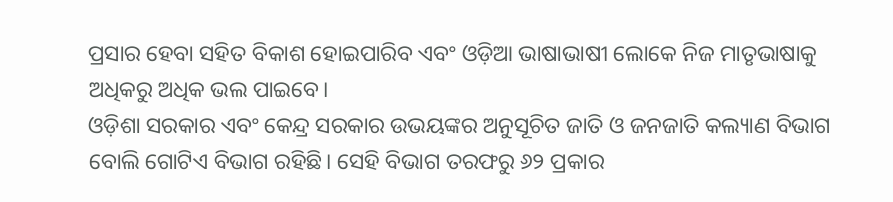ପ୍ରସାର ହେବା ସହିତ ବିକାଶ ହୋଇପାରିବ ଏବଂ ଓଡ଼ିଆ ଭାଷାଭାଷୀ ଲୋକେ ନିଜ ମାତୃଭାଷାକୁ ଅଧିକରୁ ଅଧିକ ଭଲ ପାଇବେ।
ଓଡ଼ିଶା ସରକାର ଏବଂ କେନ୍ଦ୍ର ସରକାର ଉଭୟଙ୍କର ଅନୁସୂଚିତ ଜାତି ଓ ଜନଜାତି କଲ୍ୟାଣ ବିଭାଗ ବୋଲି ଗୋଟିଏ ବିଭାଗ ରହିଛି। ସେହି ବିଭାଗ ତରଫରୁ ୬୨ ପ୍ରକାର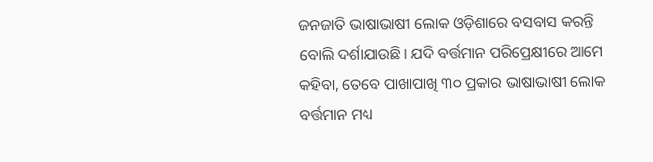ଜନଜାତି ଭାଷାଭାଷୀ ଲୋକ ଓଡ଼ିଶାରେ ବସବାସ କରନ୍ତି ବୋଲି ଦର୍ଶାଯାଉଛି। ଯଦି ବର୍ତ୍ତମାନ ପରିପ୍ରେକ୍ଷୀରେ ଆମେ କହିବା, ତେବେ ପାଖାପାଖି ୩୦ ପ୍ରକାର ଭାଷାଭାଷୀ ଲୋକ ବର୍ତ୍ତମାନ ମଧ୍ୟ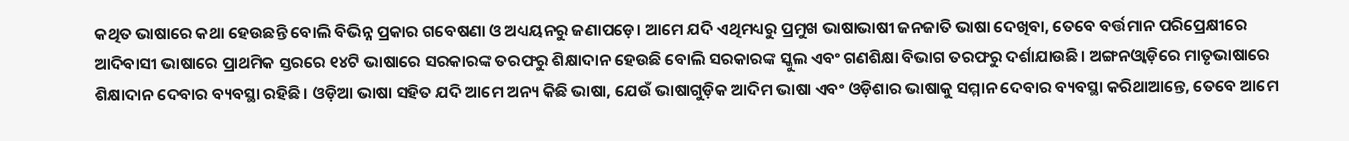କଥିତ ଭାଷାରେ କଥା ହେଉଛନ୍ତି ବୋଲି ବିଭିନ୍ନ ପ୍ରକାର ଗବେଷଣା ଓ ଅଧ୍ୟୟନରୁ ଜଣାପଡ଼େ। ଆମେ ଯଦି ଏଥିମଧ୍ୟରୁ ପ୍ରମୁଖ ଭାଷାଭାଷୀ ଜନଜାତି ଭାଷା ଦେଖିବା, ତେବେ ବର୍ତ୍ତମାନ ପରିପ୍ରେକ୍ଷୀରେ ଆଦିବାସୀ ଭାଷାରେ ପ୍ରାଥମିକ ସ୍ତରରେ ୧୪ଟି ଭାଷାରେ ସରକାରଙ୍କ ତରଫରୁ ଶିକ୍ଷାଦାନ ହେଉଛି ବୋଲି ସରକାରଙ୍କ ସ୍କୁଲ ଏବଂ ଗଣଶିକ୍ଷା ବିଭାଗ ତରଫରୁ ଦର୍ଶାଯାଉଛି। ଅଙ୍ଗନଓ୍ବାଡ଼ିରେ ମାତୃଭାଷାରେ ଶିକ୍ଷାଦାନ ଦେବାର ବ୍ୟବସ୍ଥା ରହିଛି। ଓଡ଼ିଆ ଭାଷା ସହିତ ଯଦି ଆମେ ଅନ୍ୟ କିଛି ଭାଷା, ଯେଉଁ ଭାଷାଗୁଡ଼ିକ ଆଦିମ ଭାଷା ଏବଂ ଓଡ଼ିଶାର ଭାଷାକୁ ସମ୍ମାନ ଦେବାର ବ୍ୟବସ୍ଥା କରିଥାଆନ୍ତେ, ତେବେ ଆମେ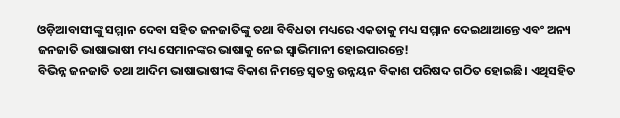ଓଡ଼ିଆବାସୀଙ୍କୁ ସମ୍ମାନ ଦେବା ସହିତ ଜନଜାତିଙ୍କୁ ତଥା ବିବିଧତା ମଧ୍ୟରେ ଏକତାକୁ ମଧ୍ୟ ସମ୍ମାନ ଦେଇଥାଆନ୍ତେ ଏବଂ ଅନ୍ୟ ଜନଜାତି ଭାଷାଭାଷୀ ମଧ୍ୟ ସେମାନଙ୍କର ଭାଷାକୁ ନେଇ ସ୍ବାଭିମାନୀ ହୋଇପାରନ୍ତେ!
ବିଭିନ୍ନ ଜନଜାତି ତଥା ଆଦିମ ଭାଷାଭାଷୀଙ୍କ ବିକାଶ ନିମନ୍ତେ ସ୍ବତନ୍ତ୍ର ଉନ୍ନୟନ ବିକାଶ ପରିଷଦ ଗଠିତ ହୋଇଛି। ଏଥିସହିତ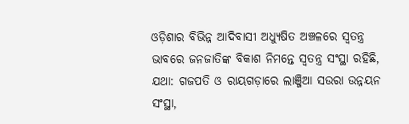ଓଡ଼ିଶାର ବିଭିନ୍ନ ଆଦିବାସୀ ଅଧ୍ୟୁଷିତ ଅଞ୍ଚଳରେ ସ୍ବତନ୍ତ୍ର ଭାବରେ ଜନଜାତିଙ୍କ ବିକାଶ ନିମନ୍ତେ ସ୍ବତନ୍ତ୍ର ସଂସ୍ଥା ରହିଛି, ଯଥା: ଗଜପତି ଓ ରାୟଗଡ଼ାରେ ଲାଞ୍ଜିଆ ସଉରା ଉନ୍ନୟନ ସଂସ୍ଥା,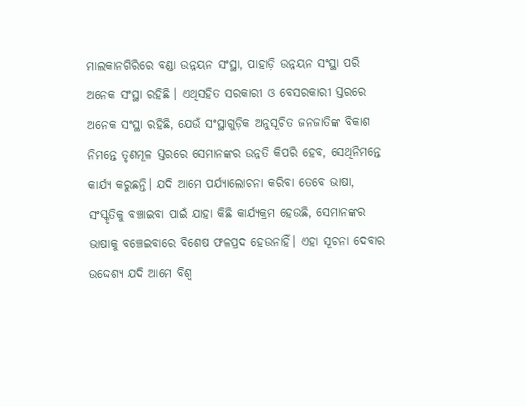ମାଲକାନଗିରିରେ ବଣ୍ଡା ଉନ୍ନୟନ ସଂସ୍ଥା, ପାହାଡ଼ି ଉନ୍ନୟନ ସଂସ୍ଥା ପରି ଅନେକ ସଂସ୍ଥା ରହିଛି । ଏଥିସହିତ ସରକାରୀ ଓ ବେସରକାରୀ ସ୍ତରରେ ଅନେକ ସଂସ୍ଥା ରହିଛି, ଯେଉଁ ସଂସ୍ଥାଗୁଡ଼ିକ ଅନୁସୂଚିତ ଜନଜାତିଙ୍କ ବିକାଶ ନିମନ୍ତେ ତୃଣମୂଳ ସ୍ତରରେ ସେମାନଙ୍କର ଉନ୍ନତି କିପରି ହେବ, ସେଥିନିମନ୍ତେ କାର୍ଯ୍ୟ କରୁଛନ୍ତି। ଯଦି ଆମେ ପର୍ଯ୍ୟାଲୋଚନା କରିବା ତେବେ ଭାଷା, ସଂସ୍କୃତିକୁ ବଞ୍ଚାଇବା ପାଇଁ ଯାହା କିଛି କାର୍ଯ୍ୟକ୍ରମ ହେଉଛି, ସେମାନଙ୍କର ଭାଷାକୁ ବଞ୍ଚେଇବାରେ ବିଶେଷ ଫଳପ୍ରଦ ହେଉନାହିଁ। ଏହା ସୂଚନା ଦେବାର ଉଦ୍ଦେଶ୍ୟ ଯଦି ଆମେ ବିଶ୍ୱ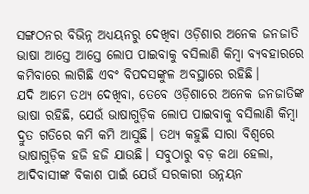ସଙ୍ଗଠନର ବିଭିନ୍ନ ଅଧ୍ୟୟନରୁ ଦେଖିବା ଓଡ଼ିଶାର ଅନେକ ଜନଜାତି ଭାଷା ଆସ୍ତେ ଆସ୍ତେ ଲୋପ ପାଇବାକୁ ବସିଲାଣି କିମ୍ବା ବ୍ୟବହାରରେ କମିବାରେ ଲାଗିଛି ଏବଂ ବିପଦସଙ୍କୁଳ ଅବସ୍ଥାରେ ରହିଛି।
ଯଦି ଆମେ ତଥ୍ୟ ଦେଖିବା, ତେବେ ଓଡ଼ିଶାରେ ଅନେକ ଜନଜାତିଙ୍କ ଭାଷା ରହିଛି, ଯେଉଁ ଭାଷାଗୁଡ଼ିକ ଲୋପ ପାଇବାକୁ ବସିଲାଣି କିମ୍ବା ଦ୍ରୁତ ଗତିରେ କମି କମି ଆସୁଛି। ତଥ୍ୟ କହୁଛି ସାରା ବିଶ୍ୱରେ ଭାଷାଗୁଡ଼ିକ ହଜି ହଜି ଯାଉଛି। ସବୁଠାରୁ ବଡ଼ କଥା ହେଲା, ଆଦିବାସୀଙ୍କ ବିକାଶ ପାଇଁ ଯେଉଁ ସରକାରୀ ଉନ୍ନୟନ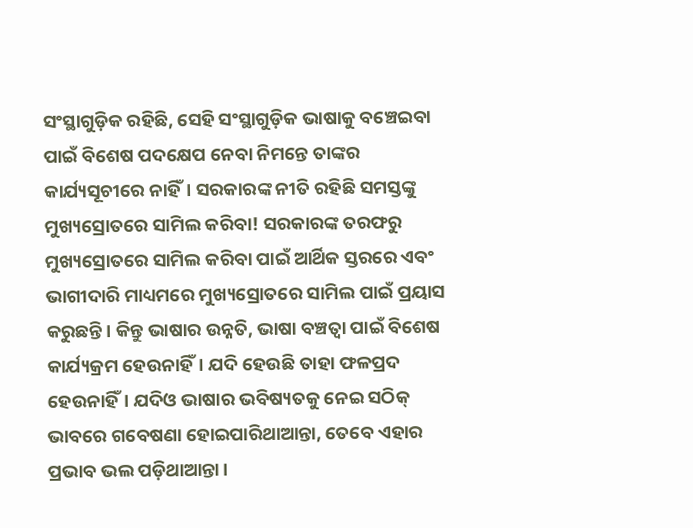ସଂସ୍ଥାଗୁଡ଼ିକ ରହିଛି, ସେହି ସଂସ୍ଥାଗୁଡ଼ିକ ଭାଷାକୁ ବଞ୍ଚେଇବା ପାଇଁ ବିଶେଷ ପଦକ୍ଷେପ ନେବା ନିମନ୍ତେ ତାଙ୍କର କାର୍ଯ୍ୟସୂଚୀରେ ନାହିଁ। ସରକାରଙ୍କ ନୀତି ରହିଛି ସମସ୍ତଙ୍କୁ ମୁଖ୍ୟସ୍ରୋତରେ ସାମିଲ କରିବା! ସରକାରଙ୍କ ତରଫରୁ ମୁଖ୍ୟସ୍ରୋତରେ ସାମିଲ କରିବା ପାଇଁ ଆର୍ଥିକ ସ୍ତରରେ ଏବଂ ଭାଗୀଦାରି ମାଧ୍ୟମରେ ମୁଖ୍ୟସ୍ରୋତରେ ସାମିଲ ପାଇଁ ପ୍ରୟାସ କରୁଛନ୍ତି। କିନ୍ତୁ ଭାଷାର ଉନ୍ନତି, ଭାଷା ବଞ୍ଚତ୍ବା ପାଇଁ ବିଶେଷ କାର୍ଯ୍ୟକ୍ରମ ହେଉନାହିଁ। ଯଦି ହେଉଛି ତାହା ଫଳପ୍ରଦ ହେଉନାହିଁ। ଯଦିଓ ଭାଷାର ଭବିଷ୍ୟତକୁ ନେଇ ସଠିକ୍‌ ଭାବରେ ଗବେଷଣା ହୋଇପାରିଥାଆନ୍ତା, ତେବେ ଏହାର ପ୍ରଭାବ ଭଲ ପଡ଼ିଥାଆନ୍ତା।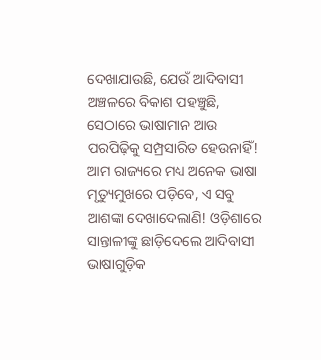ଦେଖାଯାଉଛି, ଯେଉଁ ଆଦିବାସୀ ଅଞ୍ଚଳରେ ବିକାଶ ପହଞ୍ଚୁଛି, ସେଠାରେ ଭାଷାମାନ ଆଉ ପରପିଢ଼ିକୁ ସମ୍ପ୍ରସାରିତ ହେଉନାହିଁ! ଆମ ରାଜ୍ୟରେ ମଧ୍ୟ ଅନେକ ଭାଷା ମୃତ୍ୟୁମୁଖରେ ପଡ଼ିବେ, ଏ ସବୁ ଆଶଙ୍କା ଦେଖାଦେଲାଣି! ଓଡ଼ିଶାରେ ସାନ୍ତାଳୀଙ୍କୁ ଛାଡ଼ିଦେଲେ ଆଦିବାସୀ ଭାଷାଗୁଡ଼ିକ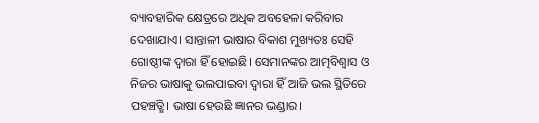ବ୍ୟାବହାରିକ କ୍ଷେତ୍ରରେ ଅଧିକ ଅବହେଳା କରିବାର ଦେଖାଯାଏ। ସାନ୍ତାଳୀ ଭାଷାର ବିକାଶ ମୁଖ୍ୟତଃ ସେହି ଗୋଷ୍ଠୀଙ୍କ ଦ୍ୱାରା ହିଁ ହୋଇଛି। ସେମାନଙ୍କର ଆତ୍ମବିଶ୍ୱାସ ଓ ନିଜର ଭାଷାକୁ ଭଲପାଇବା ଦ୍ୱାରା ହିଁ ଆଜି ଭଲ ସ୍ଥିତିରେ ପହଞ୍ଚତ୍ଛି। ଭାଷା ହେଉଛି ଜ୍ଞାନର ଭଣ୍ଡାର।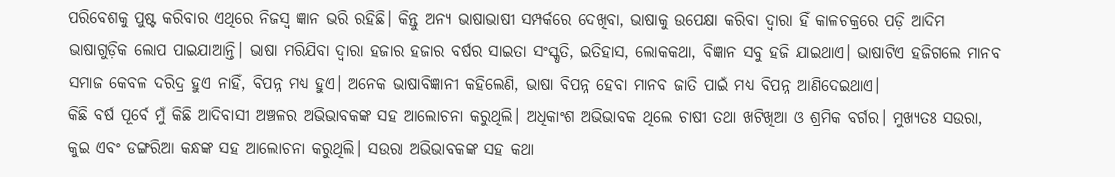ପରିବେଶକୁ ପୁଷ୍ଟ କରିବାର ଏଥିରେ ନିଜସ୍ବ ଜ୍ଞାନ ଭରି ରହିଛି। କିନ୍ତୁ ଅନ୍ୟ ଭାଷାଭାଷୀ ସମ୍ପର୍କରେ ଦେଖିବା, ଭାଷାକୁ ଉପେକ୍ଷା କରିବା ଦ୍ୱାରା ହିଁ କାଳଚକ୍ରରେ ପଡ଼ି ଆଦିମ ଭାଷାଗୁଡ଼ିକ ଲୋପ ପାଇଯାଆନ୍ତି। ଭାଷା ମରିଯିବା ଦ୍ୱାରା ହଜାର ହଜାର ବର୍ଷର ସାଇତା ସଂସ୍କୃତି, ଇତିହାସ, ଲୋକକଥା, ବିଜ୍ଞାନ ସବୁ ହଜି ଯାଇଥାଏ। ଭାଷାଟିଏ ହଜିଗଲେ ମାନବ ସମାଜ କେବଳ ଦରିଦ୍ର ହୁଏ ନାହିଁ, ବିପନ୍ନ ମଧ୍ୟ ହୁଏ। ଅନେକ ଭାଷାବିଜ୍ଞାନୀ କହିଲେଣି, ଭାଷା ବିପନ୍ନ ହେବା ମାନବ ଜାତି ପାଇଁ ମଧ୍ୟ ବିପନ୍ନ ଆଣିଦେଇଥାଏ।
କିଛି ବର୍ଷ ପୂର୍ବେ ମୁଁ କିଛି ଆଦିବାସୀ ଅଞ୍ଚଳର ଅଭିଭାବକଙ୍କ ସହ ଆଲୋଚନା କରୁଥିଲି। ଅଧିକାଂଶ ଅଭିଭାବକ ଥିଲେ ଚାଷୀ ତଥା ଖଟିଖିଆ ଓ ଶ୍ରମିକ ବର୍ଗର। ମୁଖ୍ୟତଃ ସଉରା, କୁଇ ଏବଂ ଡଙ୍ଗରିଆ କନ୍ଧଙ୍କ ସହ ଆଲୋଚନା କରୁଥିଲି। ସଉରା ଅଭିଭାବକଙ୍କ ସହ କଥା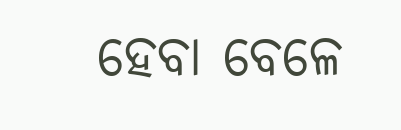ହେବା ବେଳେ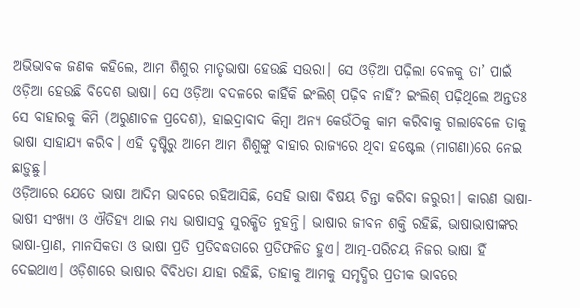ଅଭିଭାବକ ଜଣକ କହିଲେ, ଆମ ଶିଶୁର ମାତୃଭାଷା ହେଉଛି ସଉରା। ସେ ଓଡ଼ିଆ ପଢ଼ିଲା ବେଳକୁ ତା’ ପାଇଁ ଓଡ଼ିଆ ହେଉଛି ବିଦେଶ ଭାଷା। ସେ ଓଡ଼ିଆ ବଦଳରେ କାହିଁକି ଇଂଲିଶ୍‌ ପଢ଼ିବ ନାହିଁ? ଇଂଲିଶ୍‌ ପଢ଼ିଥିଲେ ଅନ୍ତତଃ ସେ ବାହାରକୁ କିମି (ଅରୁଣାଚଳ ପ୍ରଦେଶ), ହାଇଦ୍ରାବାଦ କିମ୍ବା ଅନ୍ୟ କେଉଁଠିକୁ କାମ କରିବାକୁ ଗଲାବେଳେ ତାକୁ ଭାଷା ସାହାଯ୍ୟ କରିବ। ଏହି ଦୃଷ୍ଟିରୁ ଆମେ ଆମ ଶିଶୁଙ୍କୁ ବାହାର ରାଜ୍ୟରେ ଥିବା ହଷ୍ଟେଲ (ମାଗଣା)ରେ ନେଇ ଛାଡ଼ୁଛୁ।
ଓଡ଼ିଆରେ ଯେତେ ଭାଷା ଆଦିମ ଭାବରେ ରହିଆସିଛି, ସେହି ଭାଷା ବିଷୟ ଚିନ୍ତା କରିବା ଜରୁରୀ। କାରଣ ଭାଷା-ଭାଷୀ ସଂଖ୍ୟା ଓ ଐତିହ୍ୟ ଥାଇ ମଧ୍ୟ ଭାଷାସବୁ ସୁରକ୍ଷିତ ନୁହନ୍ତି। ଭାଷାର ଜୀବନ ଶକ୍ତି ରହିଛି, ଭାଷାଭାଷୀଙ୍କର ଭାଷା-ପ୍ରାଣ, ମାନସିକତା ଓ ଭାଷା ପ୍ରତି ପ୍ରତିବଦ୍ଧତାରେ ପ୍ରତିଫଳିତ ହୁଏ। ଆତ୍ମ-ପରିଚୟ ନିଜର ଭାଷା ହିଁ ଦେଇଥାଏ। ଓଡ଼ିଶାରେ ଭାଷାର ବିବିଧତା ଯାହା ରହିଛି, ତାହାକୁ ଆମକୁ ସମୃଦ୍ଧିର ପ୍ରତୀକ ଭାବରେ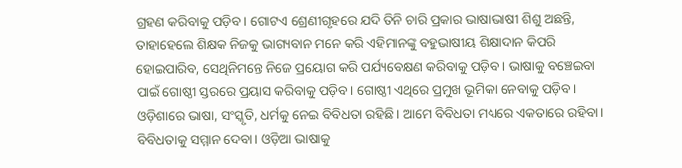ଗ୍ରହଣ କରିବାକୁ ପଡ଼ିବ। ଗୋଟଏ ଶ୍ରେଣୀଗୃହରେ ଯଦି ତିନି ଚାରି ପ୍ରକାର ଭାଷାଭାଷୀ ଶିଶୁ ଅଛନ୍ତି, ତାହାହେଲେ ଶିକ୍ଷକ ନିଜକୁ ଭାଗ୍ୟବାନ ମନେ କରି ଏହିମାନଙ୍କୁ ବହୁଭାଷୀୟ ଶିକ୍ଷାଦାନ କିପରି ହୋଇପାରିବ, ସେଥିନିମନ୍ତେ ନିଜେ ପ୍ରୟୋଗ କରି ପର୍ଯ୍ୟବେକ୍ଷଣ କରିବାକୁ ପଡ଼ିବ। ଭାଷାକୁ ବଞ୍ଚେଇବା ପାଇଁ ଗୋଷ୍ଠୀ ସ୍ତରରେ ପ୍ରୟାସ କରିବାକୁ ପଡ଼ିବ। ଗୋଷ୍ଠୀ ଏଥିରେ ପ୍ରମୁଖ ଭୂମିକା ନେବାକୁ ପଡ଼ିବ।
ଓଡ଼ିଶାରେ ଭାଷା, ସଂସ୍କୃତି, ଧର୍ମକୁ ନେଇ ବିବିଧତା ରହିଛି। ଆମେ ବିବିଧତା ମଧ୍ୟରେ ଏକତାରେ ରହିବା। ବିବିଧତାକୁ ସମ୍ମାନ ଦେବା। ଓଡ଼ିଆ ଭାଷାକୁ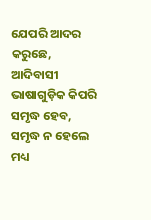ଯେପରି ଆଦର କରୁଛେ, ଆଦିବାସୀ ଭାଷାଗୁଡ଼ିକ କିପରି ସମୃଦ୍ଧ ହେବ, ସମୃଦ୍ଧ ନ ହେଲେ ମଧ୍ୟ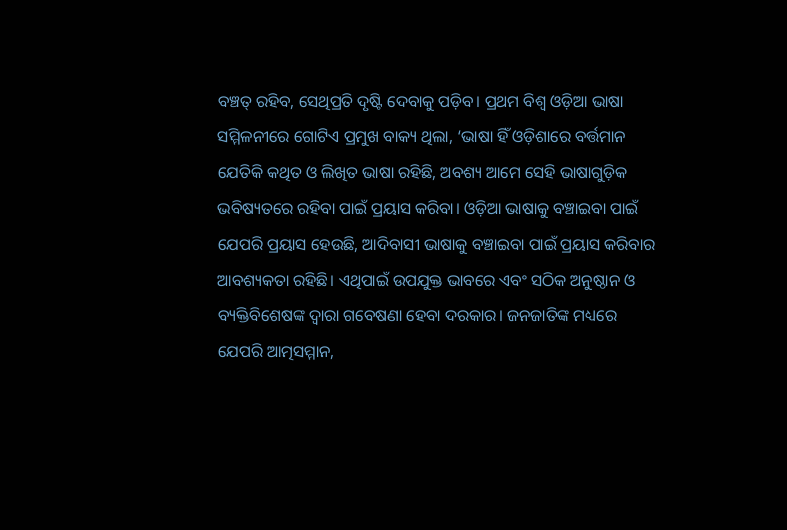ବଞ୍ଚତ୍ ରହିବ, ସେଥିପ୍ରତି ଦୃଷ୍ଟି ଦେବାକୁ ପଡ଼ିବ। ପ୍ରଥମ ବିଶ୍ୱ ଓଡ଼ିଆ ଭାଷା ସମ୍ମିଳନୀରେ ଗୋଟିଏ ପ୍ରମୁଖ ବାକ୍ୟ ଥିଲା, ‘ଭାଷା ହିଁ ଓଡ଼ିଶାରେ ବର୍ତ୍ତମାନ ଯେତିକି କଥିତ ଓ ଲିଖିତ ଭାଷା ରହିଛି, ଅବଶ୍ୟ ଆମେ ସେହି ଭାଷାଗୁଡ଼ିକ ଭବିଷ୍ୟତରେ ରହିବା ପାଇଁ ପ୍ରୟାସ କରିବା। ଓଡ଼ିଆ ଭାଷାକୁ ବଞ୍ଚାଇବା ପାଇଁ ଯେପରି ପ୍ରୟାସ ହେଉଛି, ଆଦିବାସୀ ଭାଷାକୁ ବଞ୍ଚାଇବା ପାଇଁ ପ୍ରୟାସ କରିବାର ଆବଶ୍ୟକତା ରହିଛି। ଏଥିପାଇଁ ଉପଯୁକ୍ତ ଭାବରେ ଏବଂ ସଠିକ ଅନୁଷ୍ଠାନ ଓ ବ୍ୟକ୍ତିବିଶେଷଙ୍କ ଦ୍ୱାରା ଗବେଷଣା ହେବା ଦରକାର। ଜନଜାତିଙ୍କ ମଧ୍ୟରେ ଯେପରି ଆତ୍ମସମ୍ମାନ,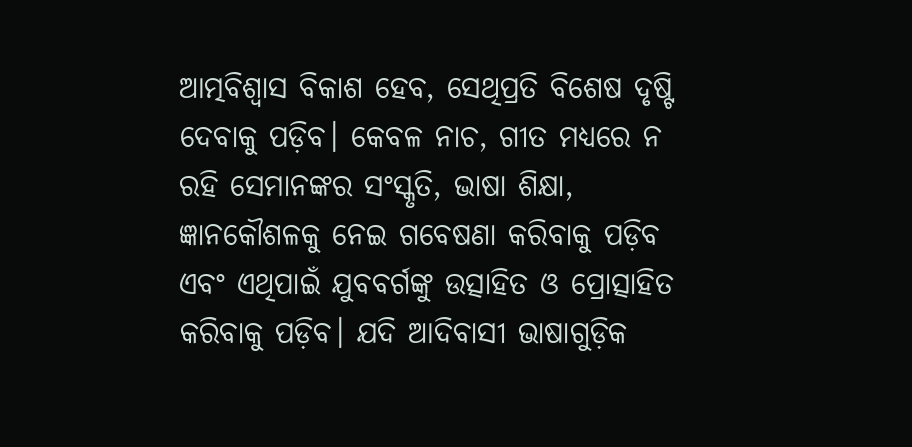ଆତ୍ମବିଶ୍ୱାସ ବିକାଶ ହେବ, ସେଥିପ୍ରତି ବିଶେଷ ଦୃଷ୍ଟି ଦେବାକୁ ପଡ଼ିବ। କେବଳ ନାଚ, ଗୀତ ମଧ୍ୟରେ ନ ରହି ସେମାନଙ୍କର ସଂସ୍କୃତି, ଭାଷା ଶିକ୍ଷା, ଜ୍ଞାନକୌଶଳକୁ ନେଇ ଗବେଷଣା କରିବାକୁ ପଡ଼ିବ ଏବଂ ଏଥିପାଇଁ ଯୁବବର୍ଗଙ୍କୁ ଉତ୍ସାହିତ ଓ ପ୍ରୋତ୍ସାହିତ କରିବାକୁ ପଡ଼ିବ। ଯଦି ଆଦିବାସୀ ଭାଷାଗୁଡ଼ିକ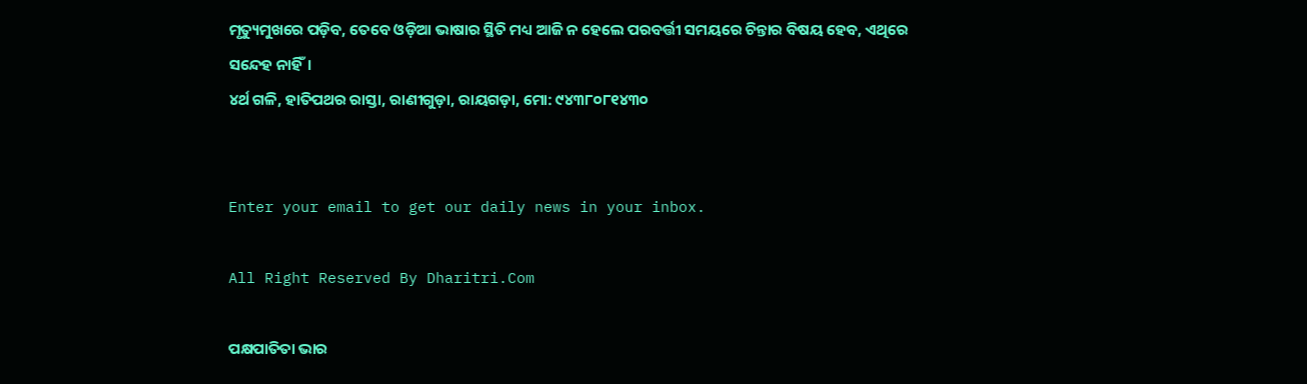ମୃତ୍ୟୁମୁଖରେ ପଡ଼ିବ, ତେବେ ଓଡ଼ିଆ ଭାଷାର ସ୍ଥିତି ମଧ୍ୟ ଆଜି ନ ହେଲେ ପରବର୍ତ୍ତୀ ସମୟରେ ଚିନ୍ତାର ବିଷୟ ହେବ, ଏଥିରେ ସନ୍ଦେହ ନାହିଁ।
୪ର୍ଥ ଗଳି, ହାତିପଥର ରାସ୍ତା, ରାଣୀଗୁଡ଼ା, ରାୟଗଡ଼ା, ମୋ: ୯୪୩୮୦୮୧୪୩୦


Enter your email to get our daily news in your inbox.

All Right Reserved By Dharitri.Com

ପକ୍ଷପାତିତା ଭାର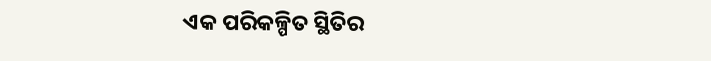ଏକ ପରିକଳ୍ପିତ ସ୍ଥିତିର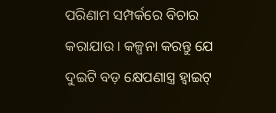ପରିଣାମ ସମ୍ପର୍କରେ ବିଚାର କରାଯାଉ। କଳ୍ପନା କରନ୍ତୁ ଯେ ଦୁଇଟି ବଡ଼ କ୍ଷେପଣାସ୍ତ୍ର ହ୍ୱାଇଟ୍‌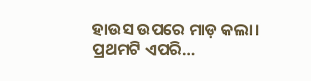ହାଉସ ଉପରେ ମାଡ଼ କଲା। ପ୍ରଥମଟି ଏପରି…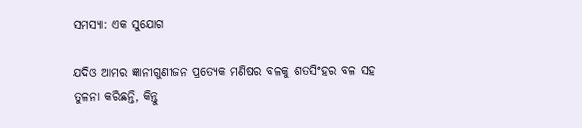ସମସ୍ୟା: ଏକ ସୁଯୋଗ

ଯଦିଓ ଆମର ଜ୍ଞାନୀଗୁଣୀଜନ ପ୍ରତ୍ୟେକ ମଣିଷର ବଳକୁ ଶତସିଂହର ବଳ ସହ ତୁଳନା କରିଛନ୍ତି, କିନ୍ତୁ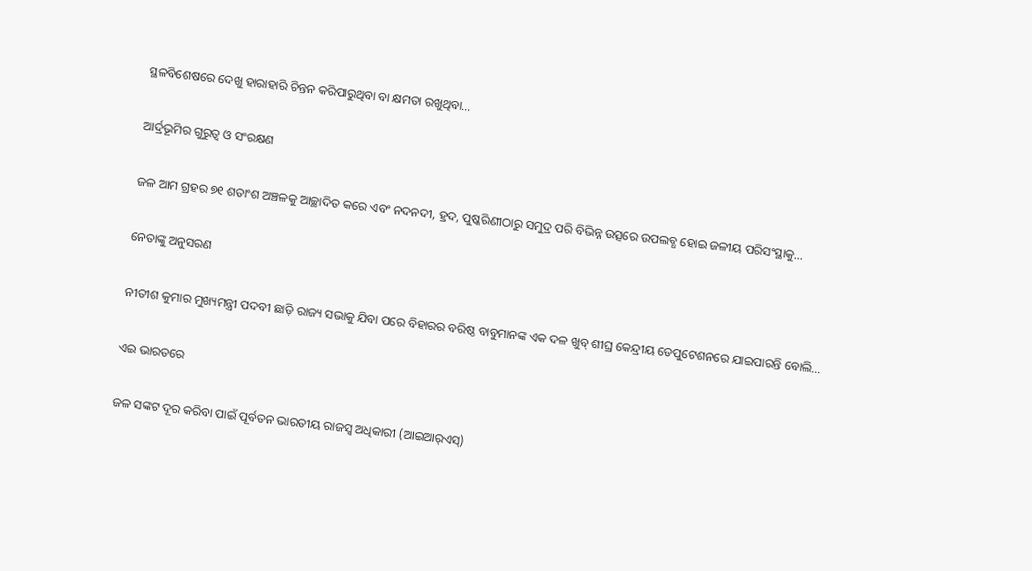ସ୍ଥଳବିଶେଷରେ ଦେଖୁ ହାରାହାରି ଚିନ୍ତନ କରିପାରୁଥିବା ବା କ୍ଷମତା ରଖୁଥିବା…

ଆର୍ଦ୍ରଭୂମିର ଗୁରୁତ୍ୱ ଓ ସଂରକ୍ଷଣ

ଜଳ ଆମ ଗ୍ରହର ୭୧ ଶତାଂଶ ଅଞ୍ଚଳକୁ ଆଚ୍ଛାଦିତ କରେ ଏବଂ ନଦନଦୀ, ହ୍ରଦ, ପୁଷ୍କରିଣୀଠାରୁ ସମୁଦ୍ର ପରି ବିଭିନ୍ନ ଉତ୍ସରେ ଉପଲବ୍ଧ ହୋଇ ଜଳୀୟ ପରିସଂସ୍ଥାକୁ…

ନେତାଙ୍କୁ ଅନୁସରଣ

ନୀତୀଶ କୁମାର ମୁଖ୍ୟମନ୍ତ୍ରୀ ପଦବୀ ଛାଡ଼ି ରାଜ୍ୟ ସଭାକୁ ଯିବା ପରେ ବିହାରର ବରିଷ୍ଠ ବାବୁମାନଙ୍କ ଏକ ଦଳ ଖୁବ୍‌ ଶୀଘ୍ର କେନ୍ଦ୍ରୀୟ ଡେପୁଟେଶନରେ ଯାଇପାରନ୍ତି ବୋଲି…

ଏଇ ଭାରତରେ

ଜଳ ସଙ୍କଟ ଦୂର କରିବା ପାଇଁ ପୂର୍ବତନ ଭାରତୀୟ ରାଜସ୍ବ ଅଧିକାରୀ (ଆଇଆର୍‌ଏସ୍‌)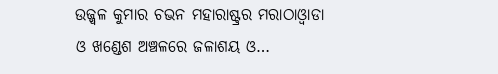ଉଜ୍ଜ୍ୱଳ କୁମାର ଚଭନ ମହାରାଷ୍ଟ୍ରର ମରାଠାଓ୍ବାଡା ଓ ଖଣ୍ଡେଶ ଅଞ୍ଚଳରେ ଜଳାଶୟ ଓ…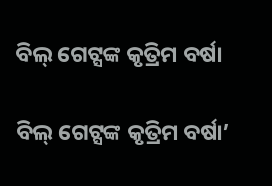ବିଲ୍‌ ଗେଟ୍ସଙ୍କ କୃତ୍ରିମ ବର୍ଷା

ବିଲ୍‌ ଗେଟ୍ସଙ୍କ କୃତ୍ରିମ ବର୍ଷା’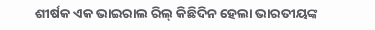ଶୀର୍ଷକ ଏକ ଭାଇରାଲ ରିଲ୍‌ କିଛିଦିନ ହେଲା ଭାରତୀୟଙ୍କ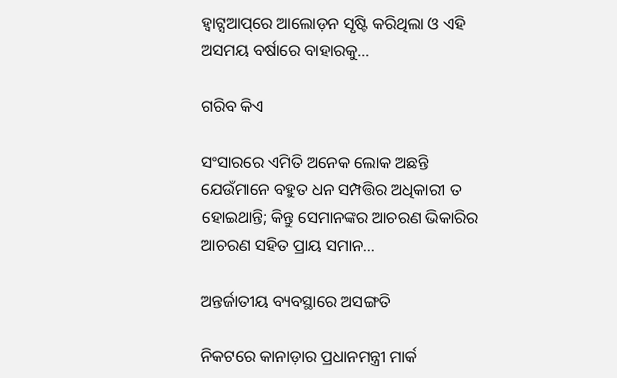ହ୍ବାଟ୍ସଆପ୍‌ରେ ଆଲୋଡ଼ନ ସୃଷ୍ଟି କରିଥିଲା ଓ ଏହି ଅସମୟ ବର୍ଷାରେ ବାହାରକୁ…

ଗରିବ କିଏ

ସଂସାରରେ ଏମିତି ଅନେକ ଲୋକ ଅଛନ୍ତି ଯେଉଁମାନେ ବହୁତ ଧନ ସମ୍ପତ୍ତିର ଅଧିକାରୀ ତ ହୋଇଥାନ୍ତି; କିନ୍ତୁ ସେମାନଙ୍କର ଆଚରଣ ଭିକାରିର ଆଚରଣ ସହିତ ପ୍ରାୟ ସମାନ…

ଅନ୍ତର୍ଜାତୀୟ ବ୍ୟବସ୍ଥାରେ ଅସଙ୍ଗତି

ନିକଟରେ କାନାଡ଼ାର ପ୍ରଧାନମନ୍ତ୍ରୀ ମାର୍କ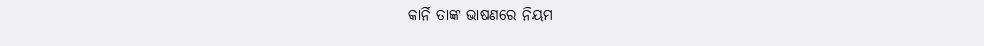କାର୍ନି ତାଙ୍କ ଭାଷଣରେ ନିୟମ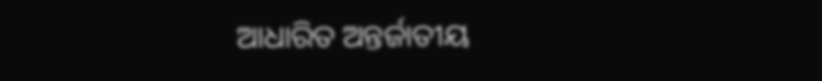ଆଧାରିତ ଅନ୍ତର୍ଜାତୀୟ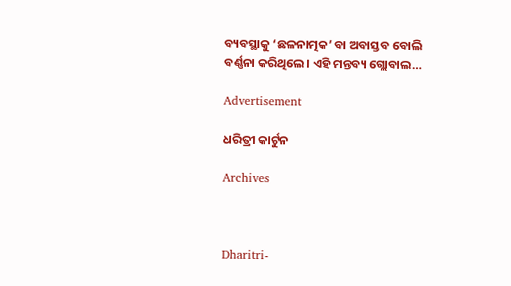ବ୍ୟବସ୍ଥାକୁ ‘ଛଳନାତ୍ମକ’ ବା ଅବାସ୍ତବ ବୋଲି ବର୍ଣ୍ଣନା କରିଥିଲେ। ଏହି ମନ୍ତବ୍ୟ ଗ୍ଲୋବାଲ…

Advertisement

ଧରିତ୍ରୀ କାର୍ଟୁନ

Archives



Dharitri-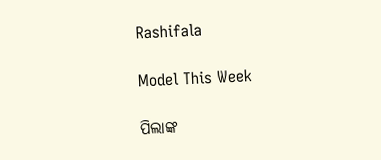Rashifala

Model This Week

ପିଲାଙ୍କ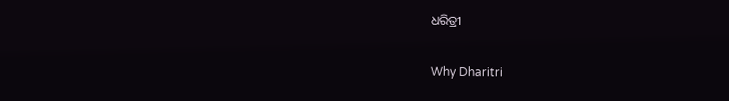ଧରିତ୍ରୀ

Why Dharitri